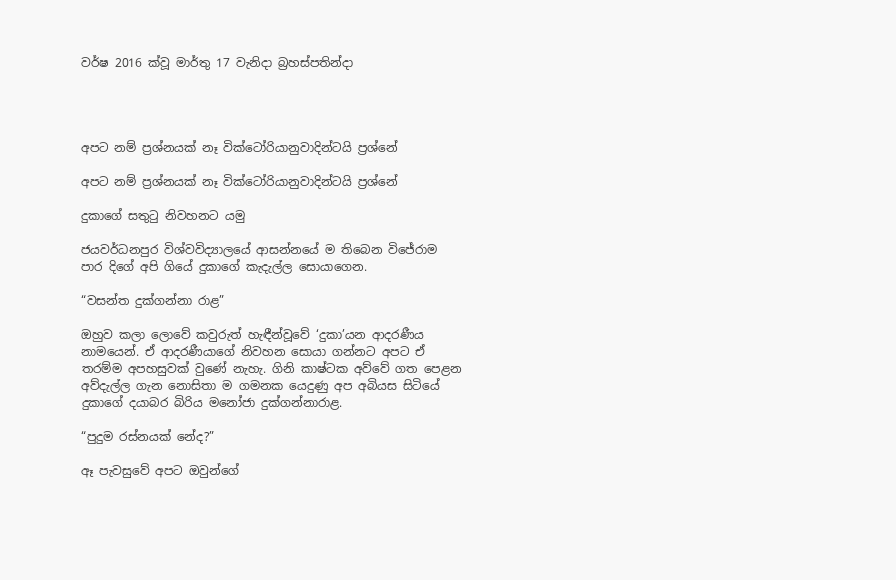වර්ෂ 2016 ක්වූ මාර්තු 17 වැනිදා බ්‍රහස්පතින්දා




අපට නම් ප්‍රශ්නයක් නෑ වික්ටෝරියානුවාදින්ටයි ප්‍රශ්නේ

අපට නම් ප්‍රශ්නයක් නෑ වික්ටෝරියානුවාදින්ටයි ප්‍රශ්නේ

දුකාගේ සතුටු නිවහනට යමු

ජයවර්ධනපුර විශ්වවිද්‍යාලයේ ආසන්නයේ ම තිබෙන විජේරාම පාර දිගේ අපි ගියේ දුකාගේ කැදැල්ල සොයාගෙන.

“වසන්ත දුක්ගන්නා රාළ”

ඔහුව කලා ලොවේ කවුරුත් හැඳීන්වූවේ ‘දුකා’යන ආදරණීය නාමයෙන්. ඒ ආදරණීයාගේ නිවහන සොයා ගන්නට අපට ඒ තරම්ම අපහසුවක් වුණේ නැහැ. ගිනි කාෂ්ටක අව්වේ ගත පෙළන අව්දැල්ල ගැන නොසිතා ම ගමනක යෙදුණු අප අබියස සිටියේ දුකාගේ දයාබර බිරිය මනෝජා දුක්ගන්නාරාළ.

“පුදුම රස්නයක් නේද?”

ඈ පැවසුවේ අපට ඔවුන්ගේ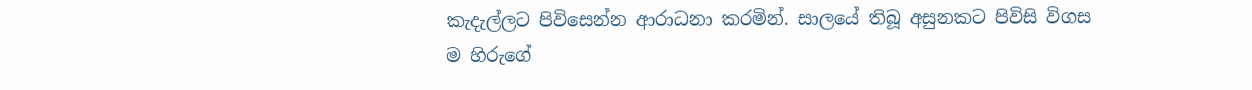කැදැල්ලට පිවිසෙන්න ආරාධනා කරමින්. සාලයේ තිබූ අසුනකට පිවිසි විගස ම හිරුගේ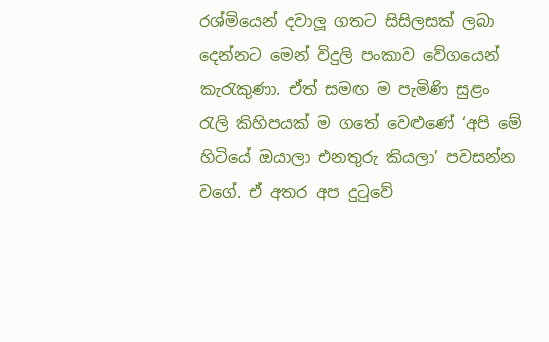රශ්මියෙන් දවාලූ ගතට සිසිලසක් ලබා දෙන්නට මෙන් විදුලි පංකාව වේගයෙන් කැරැකුණා. ඒත් සමඟ ම පැමිණි සුළං රැලි කිහිපයක් ම ගතේ වෙළුණේ ‘අපි මේ හිටියේ ඔයාලා එනතුරු කියලා’ පවසන්න වගේ. ඒ අතර අප දුටුවේ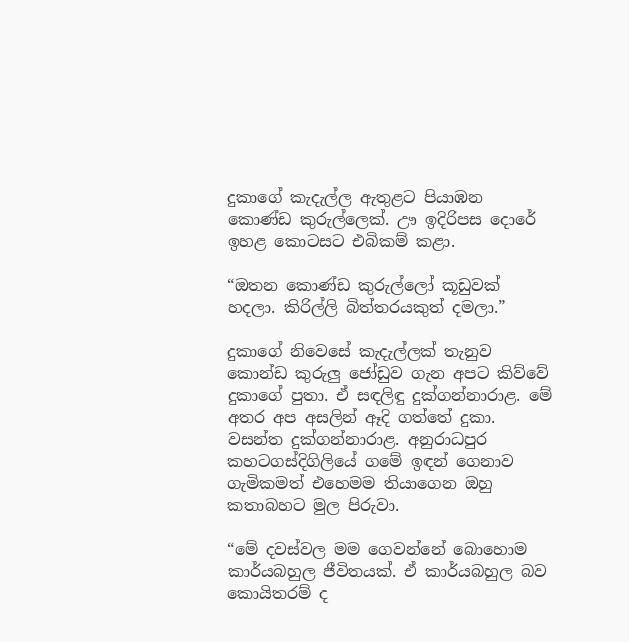දුකාගේ කැදැල්ල ඇතුළට පියාඹන කොණ්ඩ කුරුල්ලෙක්. ඌ ඉදිරිපස දොරේ ඉහළ කොටසට එබිකම් කළා.

“ඔතන කොණ්ඩ කුරුල්ලෝ කූඩුවක් හදලා. කිරිල්ලි බිත්තරයකුත් දමලා.”

දුකාගේ නිවෙසේ කැදැල්ලක් තැනුව කොන්ඩ කුරුලු ජෝඩුව ගැන අපට කිව්වේ දුකාගේ පුතා. ඒ සඳලිඳු දුක්ගන්නාරාළ. මේ අතර අප අසලින් ඈදි ගත්තේ දුකා. වසන්ත දුක්ගන්නාරාළ. අනුරාධපුර කහටගස්දිගිලියේ ගමේ ඉඳන් ගෙනාව ගැමිකමත් එහෙමම තියාගෙන ඔහු කතාබහට මුල පිරුවා.

“මේ දවස්වල මම ගෙවන්නේ බොහොම කාර්යබහුල ජීවිතයක්. ඒ කාර්යබහුල බව කොයිතරම් ද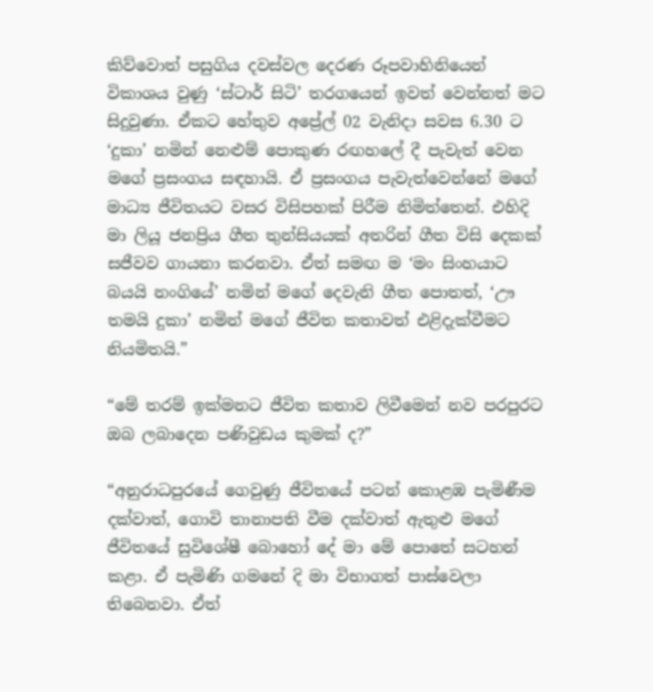කිව්වොත් පසුගිය දවස්වල දෙරණ රූපවාහිනියෙන් විකාශය වුණු ‘ස්ටාර් සිටි’ තරගයෙන් ඉවත් වෙන්නත් මට සිදුවුණා. ඒකට හේතුව අප්‍රේල් 02 වැනිදා සවස 6.30 ට ‘දුකා’ නමින් නෙළුම් පොකුණ රඟහලේ දී පැවැත් වෙන මගේ ප්‍රසංගය සඳහායි. ඒ ප්‍රසංගය පැවැත්වෙන්නේ මගේ මාධ්‍ය ජීවිතයට වසර විසිපහක් පිරීම නිමිත්තෙන්. එහිදි මා ලියූ ජනප්‍රිය ගීත තුන්සියයක් අතරින් ගීත විසි දෙකක් සජීවව ගායනා කරනවා. ඒත් සමඟ ම ‘මං සිංහයාට බයයි නංගියේ’ නමින් මගේ දෙවැනි ගීත පොතත්, ‘ඌ තමයි දුකා’ නමින් මගේ ජීවිත කතාවත් එළිදැක්වීමට නියමිතයි.”

“මේ තරම් ඉක්මනට ජීවිත කතාව ලිවීමෙන් නව පරපුරට ඔබ ලබාදෙන පණිවුඩය කුමක් ද?”

“අනුරාධපුරයේ ගෙවුණු ජීවිතයේ පටන් කොළඹ පැමිණීම දක්වාත්, ගොවි තානාපති වීම දක්වාත් ඇතුළු මගේ ජීවිතයේ සුවිශේෂී බොහෝ දේ මා මේ පොතේ සටහන් කළා. ඒ පැමිණි ගමනේ දි මා විභාගත් පාස්වෙලා තිබෙනවා. ඒත්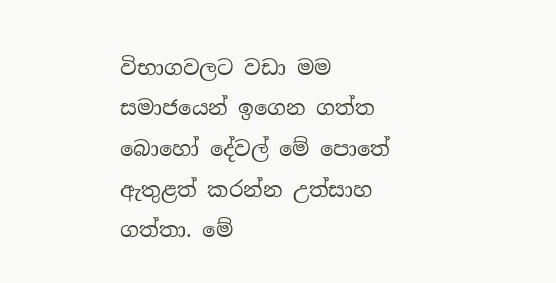විභාගවලට වඩා මම සමාජයෙන් ඉගෙන ගත්ත බොහෝ දේවල් මේ පොතේ ඇතුළත් කරන්න උත්සාහ ගත්තා. මේ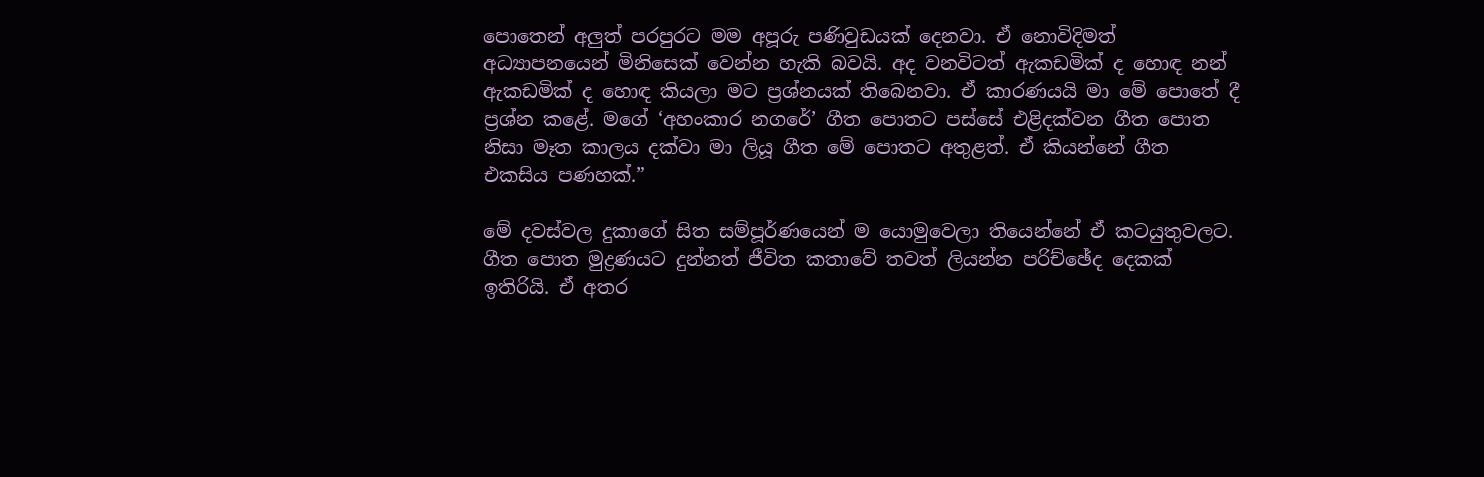පොතෙන් අලුත් පරපුරට මම අපූරු පණිවුඩයක් දෙනවා. ඒ නොවිදිමත් අධ්‍යාපනයෙන් මිනිසෙක් වෙන්න හැකි බවයි. අද වනවිටත් ඇකඩමික් ද හොඳ නන් ඇකඩමික් ද හොඳ කියලා මට ප්‍රශ්නයක් තිබෙනවා. ඒ කාරණයයි මා මේ පොතේ දී ප්‍රශ්න කළේ. මගේ ‘අහංකාර නගරේ’ ගීත පොතට පස්සේ එළිදක්වන ගීත පොත නිසා මෑත කාලය දක්වා මා ලියූ ගීත මේ පොතට අතුළත්. ඒ කියන්නේ ගීත එකසිය පණහක්.”

මේ දවස්වල දුකාගේ සිත සම්පූර්ණයෙන් ම යොමුවෙලා තියෙන්නේ ඒ කටයුතුවලට. ගීත පොත මුද්‍රණයට දුන්නත් ජීවිත කතාවේ තවත් ලියන්න පරිච්ඡේද දෙකක් ඉතිරියි. ඒ අතර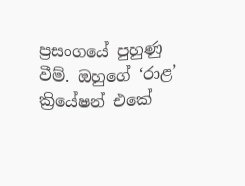ප්‍රසංගයේ පුහුණු වීම්. ඔහුගේ ‘රාළ’ ක්‍රියේෂන් එකේ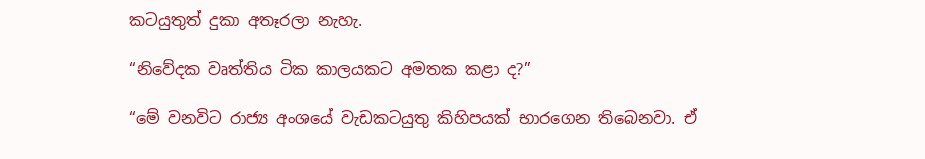කටයුතුත් දුකා අතෑරලා නැහැ.

“නිවේදක වෘත්තිය ටික කාලයකට අමතක කළා ද?”

“මේ වනවිට රාජ්‍ය අංශයේ වැඩකටයුතු කිහිපයක් භාරගෙන තිබෙනවා. ඒ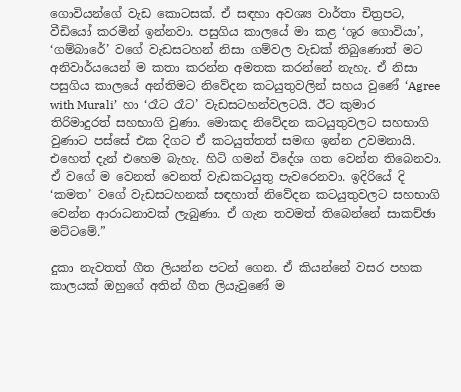ගොවියන්ගේ වැඩ කොටසක්. ඒ සඳහා අවශ්‍ය වාර්තා චිත්‍රපට, වීඩියෝ කරමින් ඉන්නවා. පසුගිය කාලයේ මා කළ ‘ශූර ගොවියා’, ‘ගම්බාරේ’ වගේ වැඩසටහන් නිසා ගම්වල වැඩක් තිබුණොත් මට අනිවාර්යයෙන් ම කතා කරන්න අමතක කරන්නේ නැහැ. ඒ නිසා පසුගිය කාලයේ අන්තිමට නිවේදන කටයුතුවලින් සහය වුණේ ‘Agree with Murali’  හා ‘රෑට රෑට’ වැඩසටහන්වලටයි. ඊට කුමාර තිරිමාදුරත් සහභාගි වුණා. මොකද නිවේදන කටයුතුවලට සහභාගි වුණාට පස්සේ එක දිගට ඒ කටයුත්තත් සමඟ ඉන්න උවමනායි. එහෙත් දැන් එහෙම බැහැ. හිටි ගමන් විදේශ ගත වෙන්න තිබෙනවා. ඒ වගේ ම වෙනත් වෙනත් වැඩකටයුතු පැවරෙනවා. ඉදිරියේ දි ‘කමත’ වගේ වැඩසටහනක් සඳහාත් නිවේදන කටයුතුවලට සහභාගි වෙන්න ආරාධනාවක් ලැබුණා. ඒ ගැන තවමත් තිබෙන්නේ සාකච්ඡා මට්ටමේ.”

දුකා නැවතත් ගීත ලියන්න පටන් ගෙන. ඒ කියන්නේ වසර පහක කාලයක් ඔහුගේ අතින් ගීත ලියැවුණේ ම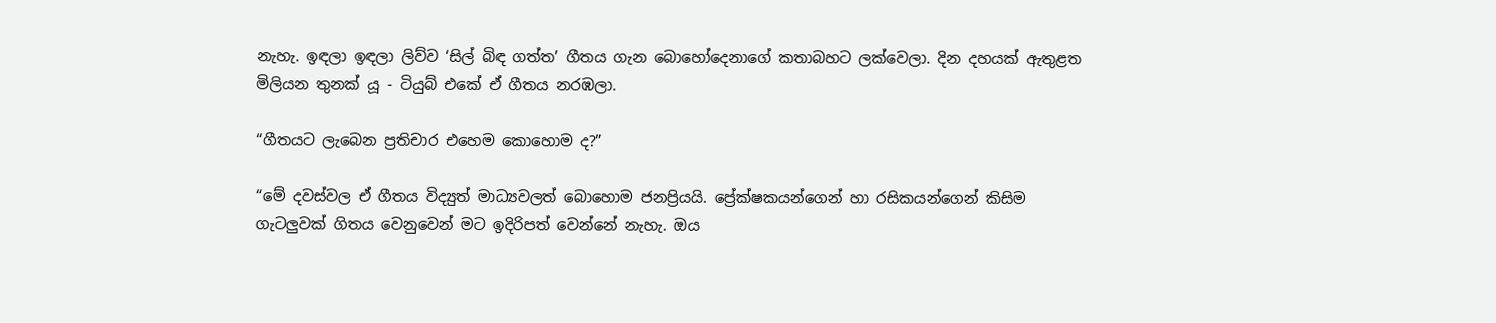නැහැ. ඉඳලා ඉඳලා ලිව්ව ‘සිල් බිඳ ගත්ත’ ගීතය ගැන බොහෝදෙනාගේ කතාබහට ලක්වෙලා. දින දහයක් ඇතුළත මිලියන තුනක් යූ - ටියුබ් එකේ ඒ ගීතය නරඹලා.

“ගීතයට ලැබෙන ප්‍රතිචාර එහෙම කොහොම ද?”

“මේ දවස්වල ඒ ගීතය විද්‍යුත් මාධ්‍යවලත් බොහොම ජනප්‍රියයි. ප්‍රේක්ෂකයන්ගෙන් හා රසිකයන්ගෙන් කිසිම ගැටලුවක් ගිතය වෙනුවෙන් මට ඉදිරිපත් වෙන්නේ නැහැ. ඔය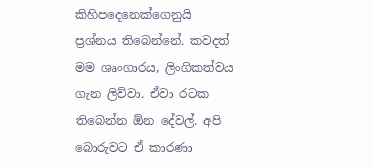කිහිපදෙනෙක්ගෙනුයි ප්‍රශ්නය තිබෙන්නේ. කවදත් මම ශෘංගාරය, ලිංගිකත්වය ගැන ලිව්වා. ඒවා රටක තිබෙන්න ඕන දේවල්. අපි බොරුවට ඒ කාරණා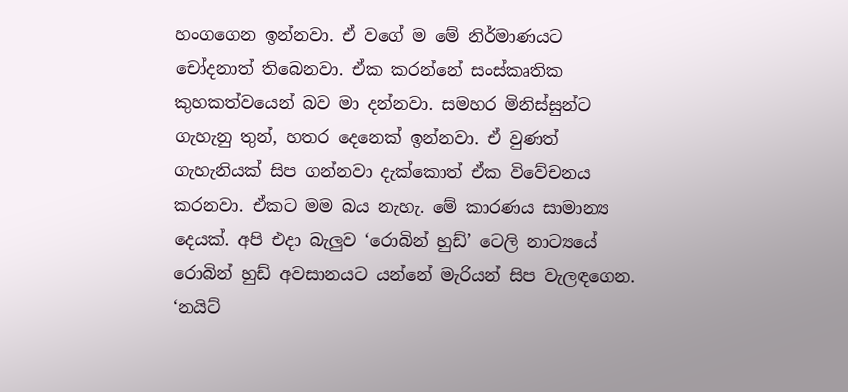හංගගෙන ඉන්නවා. ඒ වගේ ම මේ නිර්මාණයට චෝදනාත් තිබෙනවා. ඒක කරන්නේ සංස්කෘතික කුහකත්වයෙන් බව මා දන්නවා. සමහර මිනිස්සුන්ට ගැහැනු තුන්, හතර දෙනෙක් ඉන්නවා. ඒ වුණත් ගැහැනියක් සිප ගන්නවා දැක්කොත් ඒක විවේචනය කරනවා. ඒකට මම බය නැහැ. මේ කාරණය සාමාන්‍ය දෙයක්. අපි එදා බැලුව ‘රොබින් හුඩ්’ ටෙලි නාට්‍යයේ රොබින් හුඩ් අවසානයට යන්නේ මැරියන් සිප වැලඳගෙන. ‘නයිට්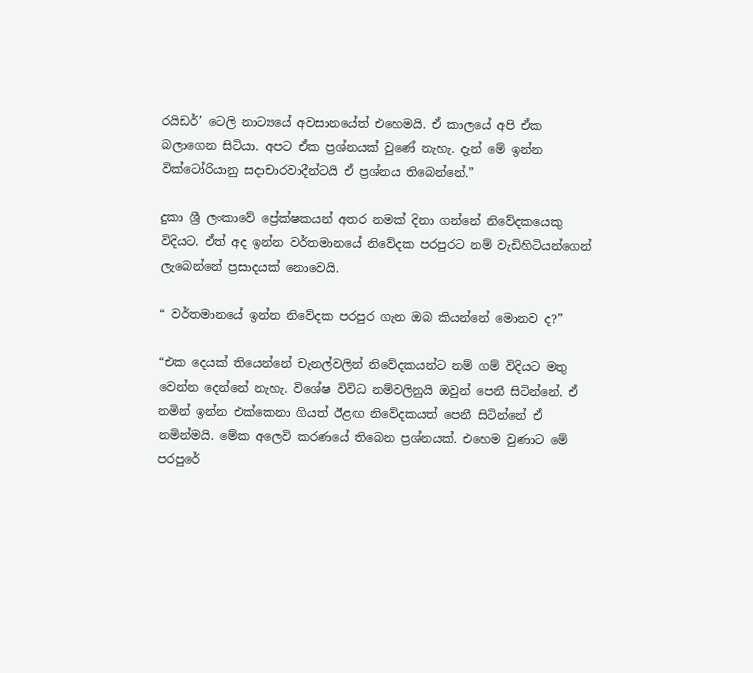රයිඩර්’ ටෙලි නාට්‍යයේ අවසානයේත් එහෙමයි. ඒ කාලයේ අපි ඒක බලාගෙන සිටියා. අපට ඒක ප්‍රශ්නයක් වුණේ නැහැ. දැන් මේ ඉන්න වික්ටෝරියානු සදාචාරවාදීන්ටයි ඒ ප්‍රශ්නය තිබෙන්නේ.”

දුකා ශ්‍රී ලංකාවේ ප්‍රේක්ෂකයන් අතර නමක් දිනා ගන්නේ නිවේදකයෙකු විදියට. ඒත් අද ඉන්න වර්තමානයේ නිවේදක පරපුරට නම් වැඩිහිටියන්ගෙන් ලැබෙන්නේ ප්‍රසාදයක් නොවෙයි.

“ වර්තමානයේ ඉන්න නිවේදක පරපුර ගැන ඔබ කියන්නේ මොනව ද?”

“එක දෙයක් තියෙන්නේ චැනල්වලින් නිවේදකයන්ට නම් ගම් විදියට මතු වෙන්න දෙන්නේ නැහැ. විශේෂ විවිධ නම්වලිනුයි ඔවුන් පෙනී සිටින්නේ. ඒ නමින් ඉන්න එක්කෙනා ගියත් ඊළඟ නිවේදකයත් පෙනී සිටින්නේ ඒ නමින්මයි. මේක අලෙවි කරණයේ තිබෙන ප්‍රශ්නයක්. එහෙම වුණාට මේ පරපුරේ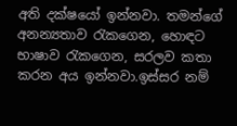අති දක්ෂයෝ ඉන්නවා. තමන්ගේ අනන්‍යතාව රැකගෙන, හොඳට භාෂාව රැකගෙන, සරලව කතා කරන අය ඉන්නවා.ඉස්සර නම්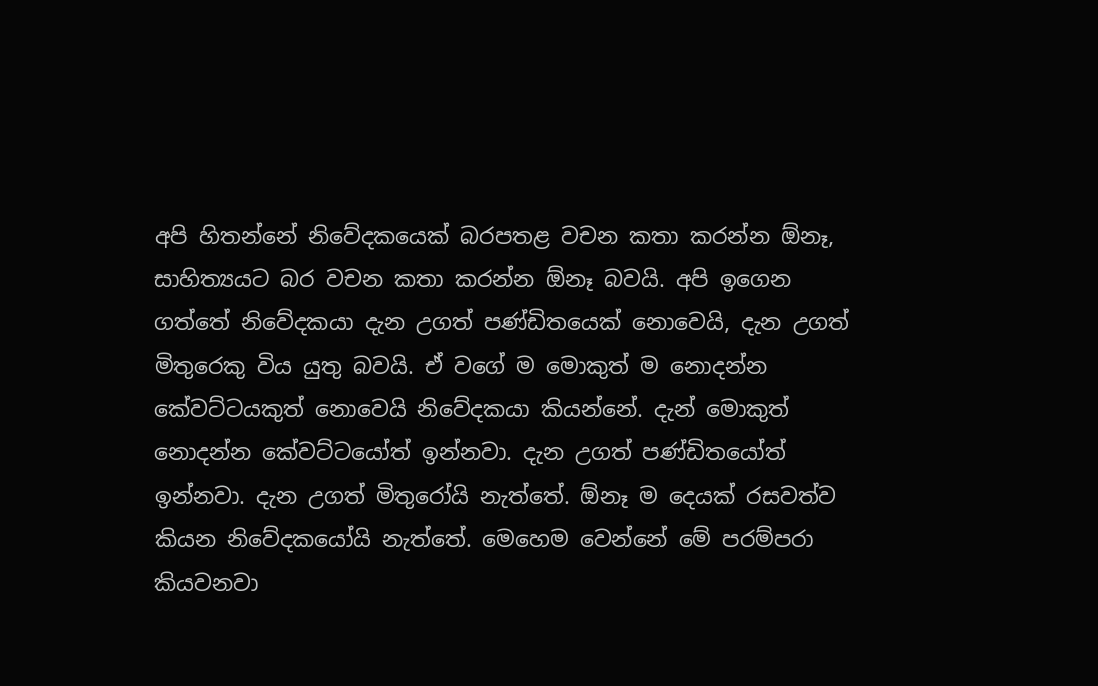අපි හිතන්නේ නිවේදකයෙක් බරපතළ වචන කතා කරන්න ඕනෑ, සාහිත්‍යයට බර වචන කතා කරන්න ඕනෑ බවයි. අපි ඉගෙන ගත්තේ නිවේදකයා දැන උගත් පණ්ඩිතයෙක් නොවෙයි, දැන උගත් මිතුරෙකු විය යුතු බවයි. ඒ වගේ ම මොකුත් ම නොදන්න කේවට්ටයකුත් නොවෙයි නිවේදකයා කියන්නේ. දැන් මොකුත් නොදන්න කේවට්ටයෝත් ඉන්නවා. දැන උගත් පණ්ඩිතයෝත් ඉන්නවා. දැන උගත් මිතුරෝයි නැත්තේ. ඕනෑ ම දෙයක් රසවත්ව කියන නිවේදකයෝයි නැත්තේ. මෙහෙම වෙන්නේ මේ පරම්පරා කියවනවා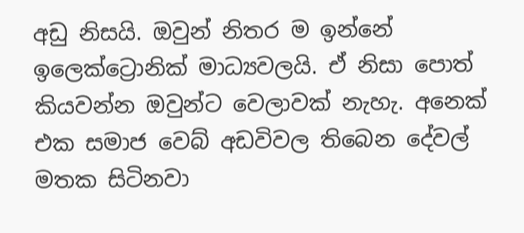අඩු නිසයි. ඔවුන් නිතර ම ඉන්නේ ඉලෙක්ට්‍රොනික් මාධ්‍යවලයි. ඒ නිසා පොත් කියවන්න ඔවුන්ට වෙලාවක් නැහැ. අනෙක් එක සමාජ වෙබ් අඩවිවල තිබෙන දේවල් මතක සිටිනවා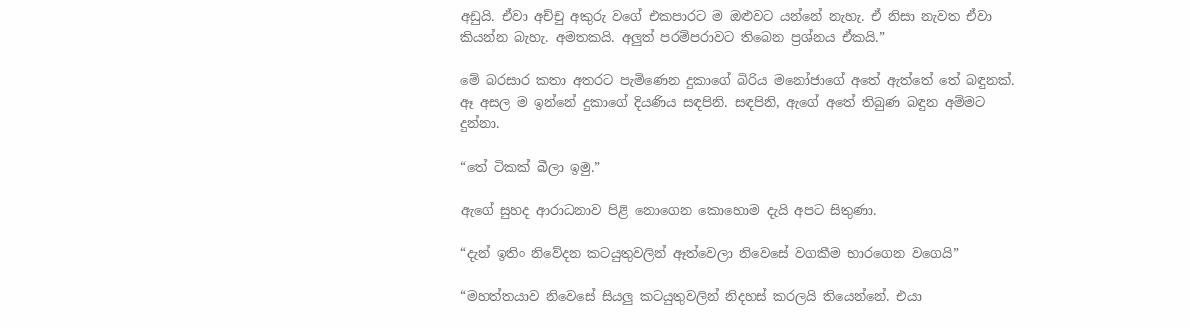අඩුයි. ඒවා අච්චු අකුරු වගේ එකපාරට ම ඔළුවට යන්නේ නැහැ. ඒ නිසා නැවත ඒවා කියන්න බැහැ. අමතකයි. අලුත් පරම්පරාවට තිබෙන ප්‍රශ්නය ඒකයි.”

මේ බරසාර කතා අතරට පැමිණෙන දුකාගේ බිරිය මනෝජාගේ අතේ ඇත්තේ තේ බඳුනක්. ඈ අසල ම ඉන්නේ දුකාගේ දියණිය සඳපිනි. සඳපිනි, ඇගේ අතේ තිබුණ බඳුන අම්මට දුන්නා.

“තේ ටිකක් බීලා ඉමු.”

ඇගේ සුහද ආරාධනාව පිළි නොගෙන කොහොම දැයි අපට සිතුණා.

“දැන් ඉතිං නිවේදන කටයුතුවලින් ඈත්වෙලා නිවෙසේ වගකීම භාරගෙන වගෙයි”

“මහත්තයාව නිවෙසේ සියලු කටයුතුවලින් නිදහස් කරලයි තියෙන්නේ. එයා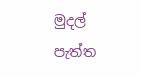මුදල් පැත්ත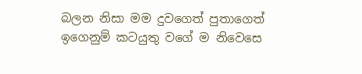බලන නිසා මම දුවගෙත් පුතාගෙත් ඉගෙනුම් කටයුතු වගේ ම නිවෙසෙ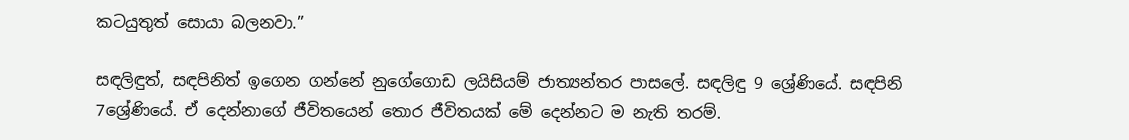කටයුතුත් සොයා බලනවා.”

සඳලිඳුත්, සඳපිනිත් ඉගෙන ගන්නේ නුගේගොඩ ලයිසියම් ජාත්‍යන්තර පාසලේ. සඳලිඳු 9 ශ්‍රේණියේ. සඳපිනි 7ශ්‍රේණියේ. ඒ දෙන්නාගේ ජීවිතයෙන් තොර ජීවිතයක් මේ දෙන්නට ම නැති තරම්.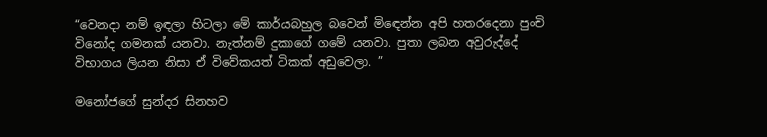“වෙනදා නම් ඉඳලා හිටලා මේ කාර්යබහුල බවෙන් මිඳෙන්න අපි හතරදෙනා පුංචි විනෝද ගමනක් යනවා. නැත්නම් දුකාගේ ගමේ යනවා. පුතා ලබන අවුරුද්දේ විභාගය ලියන නිසා ඒ විවේකයත් ටිකක් අඩුවෙලා. ”

මනෝජගේ සුන්දර සිනහව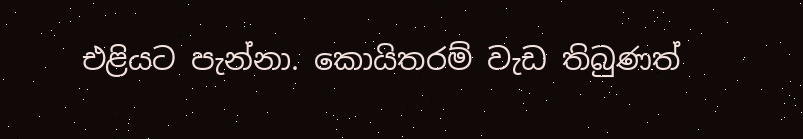එළියට පැන්නා. කොයිතරම් වැඩ තිබුණත්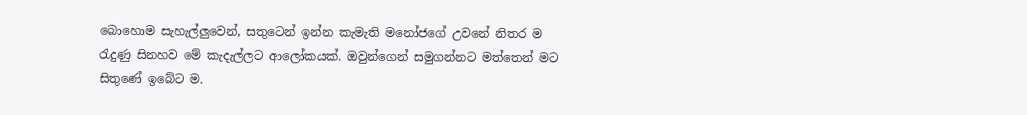බොහොම සැහැල්ලුවෙන්, සතුටෙන් ඉන්න කැමැති මනෝජගේ උවනේ නිතර ම රැදුණු සිනහව මේ කැදැල්ලට ආලෝකයක්. ඔවුන්ගෙන් සමුගන්නට මත්තෙන් මට සිතුණේ ඉබේට ම.